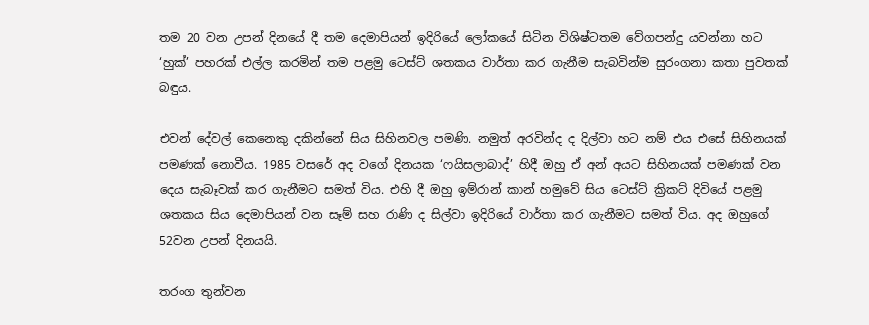තම 20 වන උපන් දිනයේ දී තම දෙමාපියන් ඉදිරියේ ලෝකයේ සිටින විශිෂ්ටතම වේගපන්දු යවන්නා හට ‘හුක්’ පහරක් එල්ල කරමින් තම පළමු ටෙස්ට් ශතකය වාර්තා කර ගැනීම සැබවින්ම සුරංගනා කතා පුවතක් බඳුය.

එවන් දේවල් කෙනෙකු දකින්නේ සිය සිහිනවල පමණි. නමුත් අරවින්ද ද දිල්වා හට නම් එය එසේ සිහිනයක් පමණක් නොවීය. 1985 වසරේ අද වගේ දිනයක ‘ෆයිසලාබාද්’ හිදී ඔහු ඒ අන් අයට සිහිනයක් පමණක් වන දෙය සැබෑවක් කර ගැනීමට සමත් විය. එහි දී ඔහු ඉම්රාන් කාන් හමුවේ සිය ටෙස්ට් ක්‍රිකට් දිවියේ පළමු ශතකය සිය දෙමාපියන් වන සෑම් සහ රාණි ද සිල්වා ඉදිරියේ වාර්තා කර ගැනීමට සමත් විය. අද ඔහුගේ 52වන උපන් දිනයයි.

තරංග තුන්වන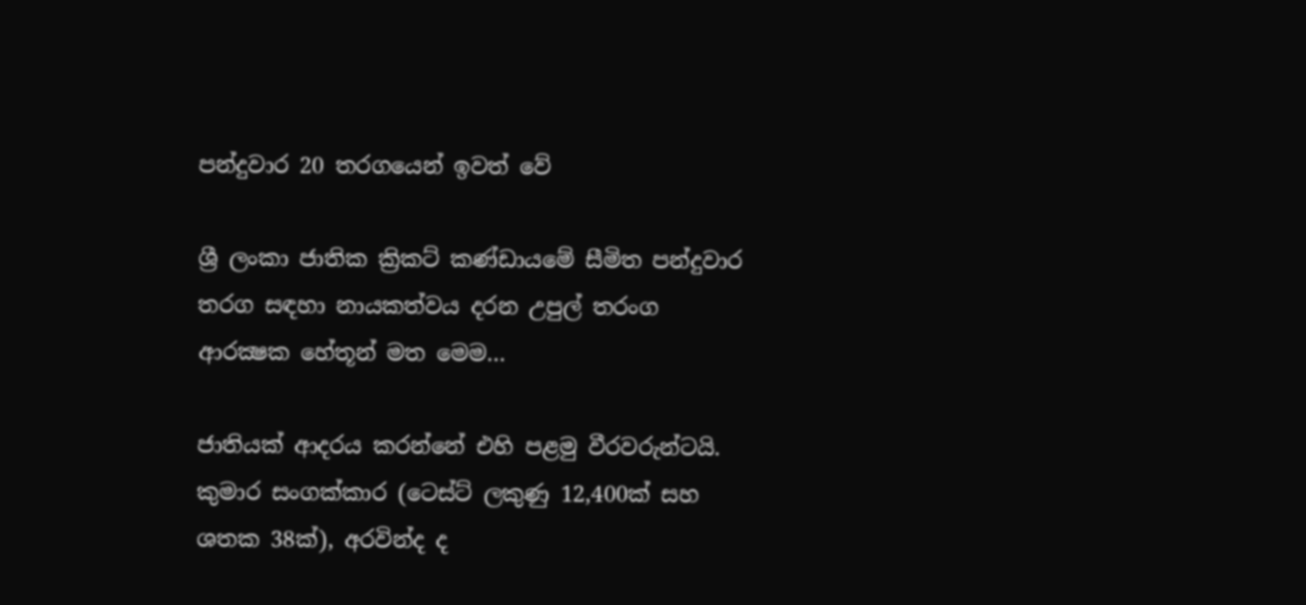පන්දුවාර 20 තරගයෙන් ඉවත් වේ

ශ්‍රී ලංකා ජාතික ක්‍රිකට් කණ්ඩායමේ සීමිත පන්දුවාර තරග සඳහා නායකත්වය දරන උපුල් තරංග ආරක්‍ෂක හේතූන් මත මෙම…

ජාතියක් ආදරය කරන්නේ එහි පළමු වීරවරුන්ටයි. කුමාර සංගක්කාර (ටෙස්ට් ලකුණු 12,400ක් සහ ශතක 38ක්), අරවින්ද ද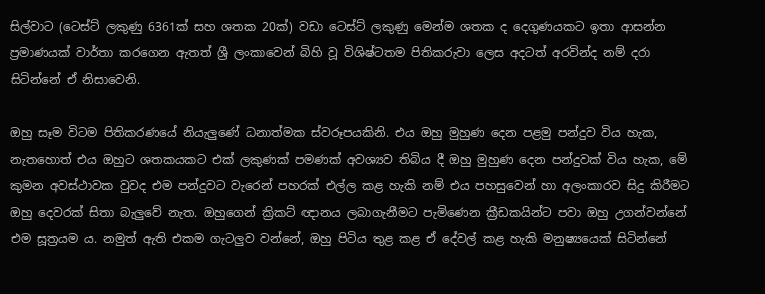සිල්වාට (ටෙස්ට් ලකුණු 6361ක් සහ ශතක 20ක්) වඩා ටෙස්ට් ලකුණු මෙන්ම ශතක ද දෙගුණයකට ඉතා ආසන්න ප්‍රමාණයක් වාර්තා කරගෙන ඇතත් ශ්‍රී ලංකාවෙන් බිහි වූ විශිෂ්ටතම පිතිකරුවා ලෙස අදටත් අරවින්ද නම් දරා සිටින්නේ ඒ නිසාවෙනි.

ඔහු සෑම විටම පිතිකරණයේ නියැලුණේ ධනාත්මක ස්වරූපයකිනි. එය ඔහු මුහුණ දෙන පළමු පන්දුව විය හැක, නැතහොත් එය ඔහුට ශතකයකට එක් ලකුණක් පමණක් අවශ්‍යව තිබිය දී ඔහු මුහුණ දෙන පන්දුවක් විය හැක, මේ කුමන අවස්ථාවක වුවද එම පන්දුවට වැරෙන් පහරක් එල්ල කළ හැකි නම් එය පහසුවෙන් හා අලංකාරව සිදු කිරීමට ඔහු දෙවරක් සිතා බැලුවේ නැත. ඔහුගෙන් ක්‍රිකට් ඥානය ලබාගැනීමට පැමිණෙන ක්‍රීඩකයින්ට පවා ඔහු උගන්වන්නේ එම සූත්‍රයම ය. නමුත් ඇති එකම ගැටලුව වන්නේ, ඔහු පිටිය තුළ කළ ඒ දේවල් කළ හැකි මනුෂ්‍යයෙක් සිටින්නේ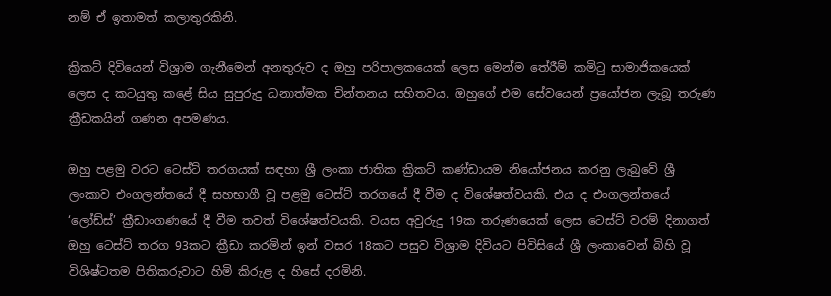නම් ඒ ඉතාමත් කලාතුරකිනි.

ක්‍රිකට් දිවියෙන් විශ්‍රාම ගැනීමෙන් අනතුරුව ද ඔහු පරිපාලකයෙක් ලෙස මෙන්ම තේරීම් කමිටු සාමාජිකයෙක් ලෙස ද කටයුතු කළේ සිය සුපුරුදු ධනාත්මක චින්තනය සහිතවය. ඔහුගේ එම සේවයෙන් ප්‍රයෝජන ලැබූ තරුණ ක්‍රීඩකයින් ගණන අපමණය.

ඔහු පළමු වරට ටෙස්ට් තරගයක් සඳහා ශ්‍රී ලංකා ජාතික ක්‍රිකට් කණ්ඩායම නියෝජනය කරනු ලැබුවේ ශ්‍රී ලංකාව එංගලන්තයේ දී සහභාගී වූ පළමු ටෙස්ට් තරගයේ දී වීම ද විශේෂත්වයකි. එය ද එංගලන්තයේ ‘ලෝඩ්ස්’ ක්‍රීඩාංගණයේ දී වීම තවත් විශේෂත්වයකි. වයස අවුරුදු 19ක තරුණයෙක් ලෙස ටෙස්ට් වරම් දිනාගත් ඔහු ටෙස්ට් තරග 93කට ක්‍රීඩා කරමින් ඉන් වසර 18කට පසුව විශ්‍රාම දිවියට පිවිසියේ ශ්‍රී ලංකාවෙන් බිහි වූ විශිෂ්ටතම පිතිකරුවාට හිමි කිරුළ ද හිසේ දරමිනි.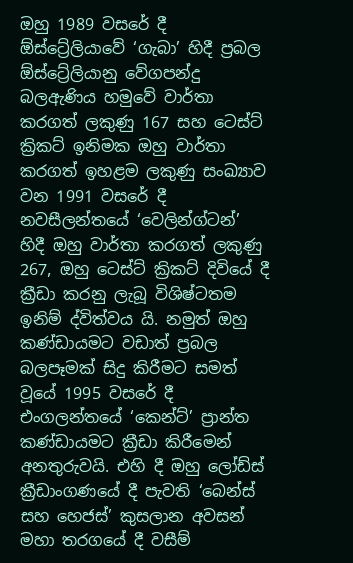ඔහු 1989 වසරේ දී ඕස්ට්‍රේලියාවේ ‘ගැබා’ හිදී ප්‍රබල ඕස්ට්‍රේලියානු වේගපන්දු බලඇණිය හමුවේ වාර්තා කරගත් ලකුණු 167 සහ ටෙස්ට් ක්‍රිකට් ඉනිමක ඔහු වාර්තා කරගත් ඉහළම ලකුණු සංඛ්‍යාව වන 1991 වසරේ දී නවසීලන්තයේ ‘වෙලින්ග්ටන්’ හිදී ඔහු වාර්තා කරගත් ලකුණු 267, ඔහු ටෙස්ට් ක්‍රිකට් දිවියේ දී ක්‍රීඩා කරනු ලැබූ විශිෂ්ටතම ඉනිම් ද්විත්වය යි. නමුත් ඔහු කණ්ඩායමට වඩාත් ප්‍රබල බලපෑමක් සිදු කිරීමට සමත් වූයේ 1995 වසරේ දී එංගලන්තයේ ‘කෙන්ට්’ ප්‍රාන්ත කණ්ඩායමට ක්‍රීඩා කිරීමෙන් අනතුරුවයි. එහි දී ඔහු ලෝඩ්ස් ක්‍රීඩාංගණයේ දී පැවති ‘බෙන්ස් සහ හෙජස්’ කුසලාන අවසන් මහා තරගයේ දී වසීම්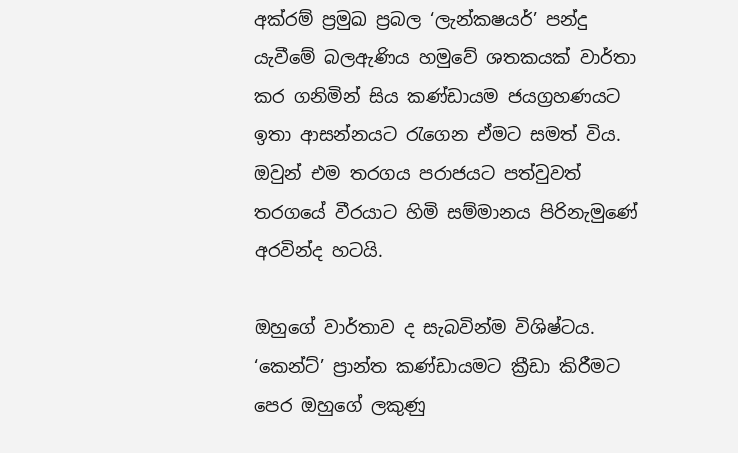අක්රම් ප්‍රමුඛ ප්‍රබල ‘ලැන්කෂයර්’ පන්දු යැවීමේ බලඇණිය හමුවේ ශතකයක් වාර්තා කර ගනිමින් සිය කණ්ඩායම ජයග්‍රහණයට ඉතා ආසන්නයට රැගෙන ඒමට සමත් විය. ඔවුන් එම තරගය පරාජයට පත්වුවත් තරගයේ වීරයාට හිමි සම්මානය පිරිනැමුණේ අරවින්ද හටයි.

ඔහුගේ වාර්තාව ද සැබවින්ම විශිෂ්ටය. ‘කෙන්ට්’ ප්‍රාන්ත කණ්ඩායමට ක්‍රීඩා කිරීමට පෙර ඔහුගේ ලකුණු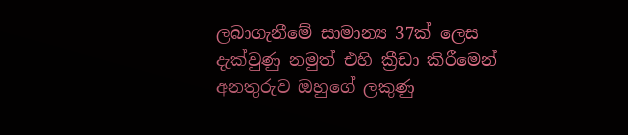ලබාගැනීමේ සාමාන්‍ය 37ක් ලෙස දැක්වුණු නමුත් එහි ක්‍රීඩා කිරීමෙන් අනතුරුව ඔහුගේ ලකුණු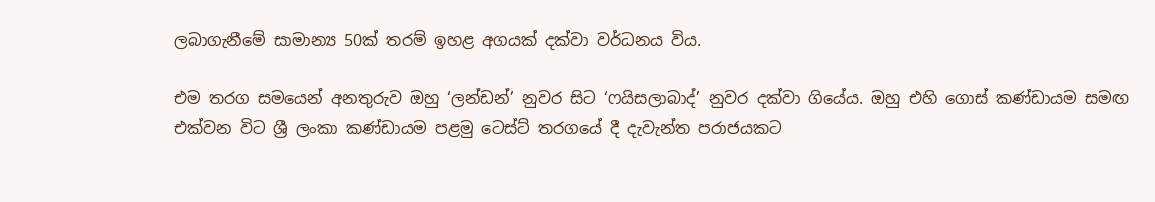ලබාගැනීමේ සාමාන්‍ය 50ක් තරම් ඉහළ අගයක් දක්වා වර්ධනය විය.

එම තරග සමයෙන් අනතුරුව ඔහු ‘ලන්ඩන්’ නුවර සිට ‘ෆයිසලාබාද්’ නුවර දක්වා ගියේය. ඔහු එහි ගොස් කණ්ඩායම සමඟ එක්වන විට ශ්‍රී ලංකා කණ්ඩායම පළමු ටෙස්ට් තරගයේ දී දැවැන්ත පරාජයකට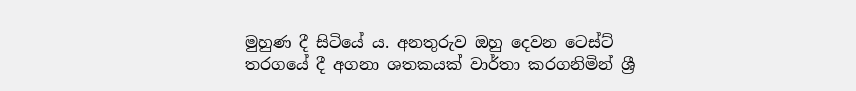මුහුණ දී සිටියේ ය. අනතුරුව ඔහු දෙවන ටෙස්ට් තරගයේ දී අගනා ශතකයක් වාර්තා කරගනිමින් ශ්‍රී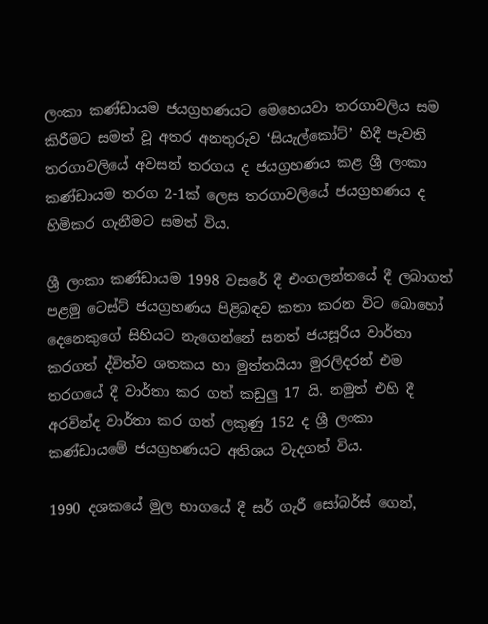ලංකා කණ්ඩායම ජයග්‍රහණයට මෙහෙයවා තරගාවලිය සම කිරීමට සමත් වූ අතර අනතුරුව ‘සියැල්කෝට්’ හිදී පැවති තරගාවලියේ අවසන් තරගය ද ජයග්‍රහණය කළ ශ්‍රී ලංකා කණ්ඩායම තරග 2-1ක් ලෙස තරගාවලියේ ජයග්‍රහණය ද හිමිකර ගැනීමට සමත් විය.

ශ්‍රී ලංකා කණ්ඩායම 1998 වසරේ දී එංගලන්තයේ දී ලබාගත් පළමු ටෙස්ට් ජයග්‍රහණය පිළිබඳව කතා කරන විට බොහෝ දෙනෙකුගේ සිහියට නැගෙන්නේ සනත් ජයසූරිය වාර්තා කරගත් ද්විත්ව ශතකය හා මුත්තයියා මුරලිදරන් එම තරගයේ දී වාර්තා කර ගත් කඩුලු 17 යි. නමුත් එහි දී අරවින්ද වාර්තා කර ගත් ලකුණු 152 ද ශ්‍රී ලංකා කණ්ඩායමේ ජයග්‍රහණයට අතිශය වැදගත් විය.

1990 දශකයේ මුල භාගයේ දී සර් ගැරී සෝබර්ස් ගෙන්,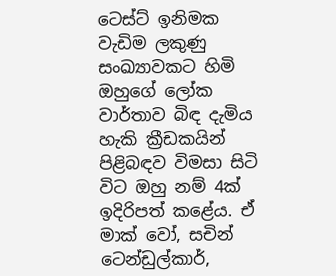ටෙස්ට් ඉනිමක වැඩිම ලකුණු සංඛ්‍යාවකට හිමි ඔහුගේ ලෝක වාර්තාව බිඳ දැමිය හැකි ක්‍රීඩකයින් පිළිබඳව විමසා සිටි විට ඔහු නම් 4ක් ඉදිරිපත් කළේය. ඒ මාක් වෝ, සචින් ටෙන්ඩුල්කාර්,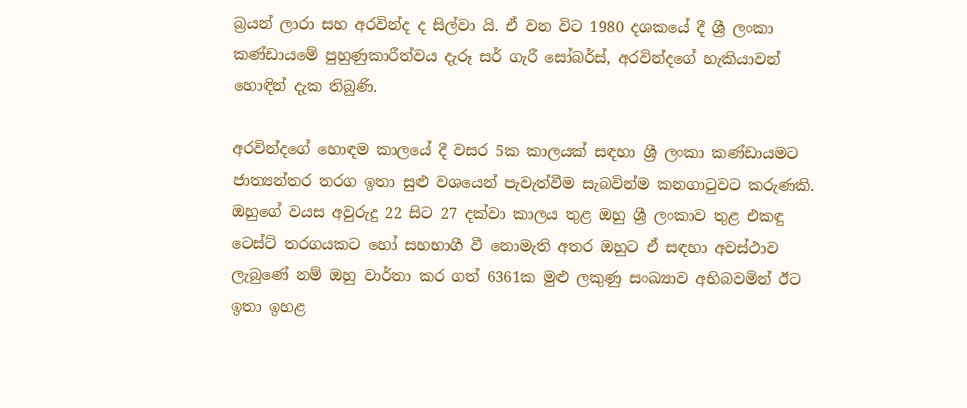බ්‍රයන් ලාරා සහ අරවින්ද ද සිල්වා යි. ඒ වන විට 1980 දශකයේ දී ශ්‍රී ලංකා කණ්ඩායමේ පුහුණුකාරීත්වය දැරූ සර් ගැරී සෝබර්ස්, අරවින්දගේ හැකියාවන් හොඳින් දැක තිබුණි.

අරවින්දගේ හොඳම කාලයේ දී වසර 5ක කාලයක් සඳහා ශ්‍රී ලංකා කණ්ඩායමට ජාත්‍යන්තර තරග ඉතා සුළු වශයෙන් පැවැත්වීම සැබවින්ම කනගාටුවට කරුණකි. ඔහුගේ වයස අවුරුදු 22 සිට 27 දක්වා කාලය තුළ ඔහු ශ්‍රී ලංකාව තුළ එකඳු ටෙස්ට් තරගයකට හෝ සහභාගී වී නොමැති අතර ඔහුට ඒ සඳහා අවස්ථාව ලැබුණේ නම් ඔහු වාර්තා කර ගත් 6361ක මුළු ලකුණු සංඛ්‍යාව අභිබවමින් ඊට ඉතා ඉහළ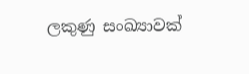ලකුණු සංඛ්‍යාවක්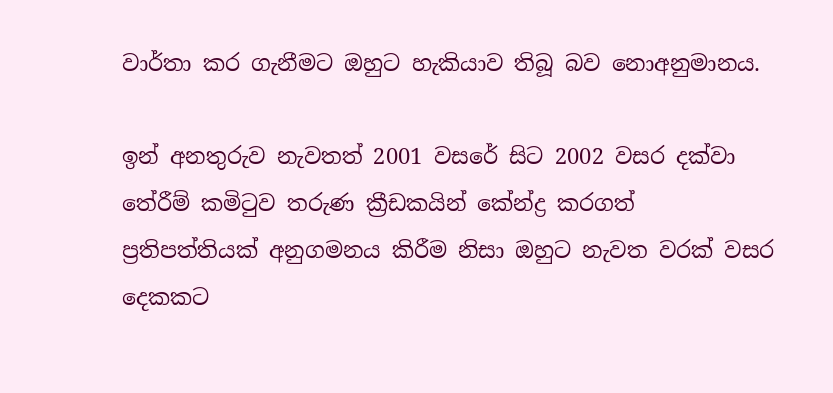වාර්තා කර ගැනීමට ඔහුට හැකියාව තිබූ බව නොඅනුමානය.

ඉන් අනතුරුව නැවතත් 2001 වසරේ සිට 2002 වසර දක්වා තේරීම් කමිටුව තරුණ ක්‍රීඩකයින් කේන්ද්‍ර කරගත් ප්‍රතිපත්තියක් අනුගමනය කිරීම නිසා ඔහුට නැවත වරක් වසර දෙකකට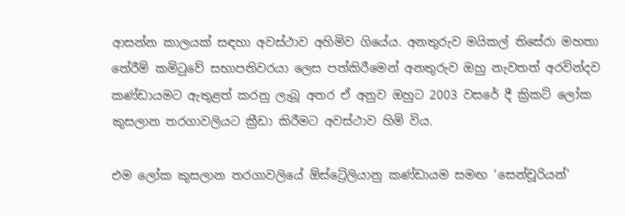ආසන්න කාලයක් සඳහා අවස්ථාව අහිමිව ගියේය. අනතුරුව මයිකල් තිසේරා මහතා තේරීම් කමිටුවේ සභාපතිවරයා ලෙස පත්කිරීමෙන් අනතුරුව ඔහු නැවතත් අරවින්දව කණ්ඩායමට ඇතුළත් කරනු ලැබූ අතර ඒ අනුව ඔහුට 2003 වසරේ දී ක්‍රිකට් ලෝක කුසලාන තරගාවලියට ක්‍රීඩා කිරීමට අවස්ථාව හිමි විය.

එම ලෝක කුසලාන තරගාවලියේ ඕස්ට්‍රේලියානු කණ්ඩායම සමඟ ‘සෙන්චූරියන්’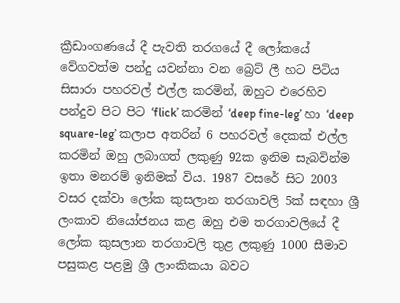ක්‍රීඩාංගණයේ දී පැවති තරගයේ දී ලෝකයේ වේගවත්ම පන්දු යවන්නා වන බ්‍රෙට් ලී හට පිටිය සිසාරා පහරවල් එල්ල කරමින්, ඔහුට එරෙහිව පන්දුව පිට පිට ‘flick’ කරමින් ‘deep fine-leg’ හා ‘deep square-leg’ කලාප අතරින් 6 පහරවල් දෙකක් එල්ල කරමින් ඔහු ලබාගත් ලකුණු 92ක ඉනිම සැබවින්ම ඉතා මනරම් ඉනිමක් විය. 1987 වසරේ සිට 2003 වසර දක්වා ලෝක කුසලාන තරගාවලි 5ක් සඳහා ශ්‍රී ලංකාව නියෝජනය කළ ඔහු එම තරගාවලියේ දී ලෝක කුසලාන තරගාවලි තුළ ලකුණු 1000 සීමාව පසුකළ පළමු ශ්‍රී ලාංකිකයා බවට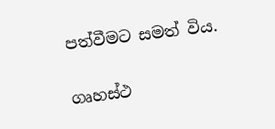පත්වීමට සමත් විය.

ගෘහස්ථ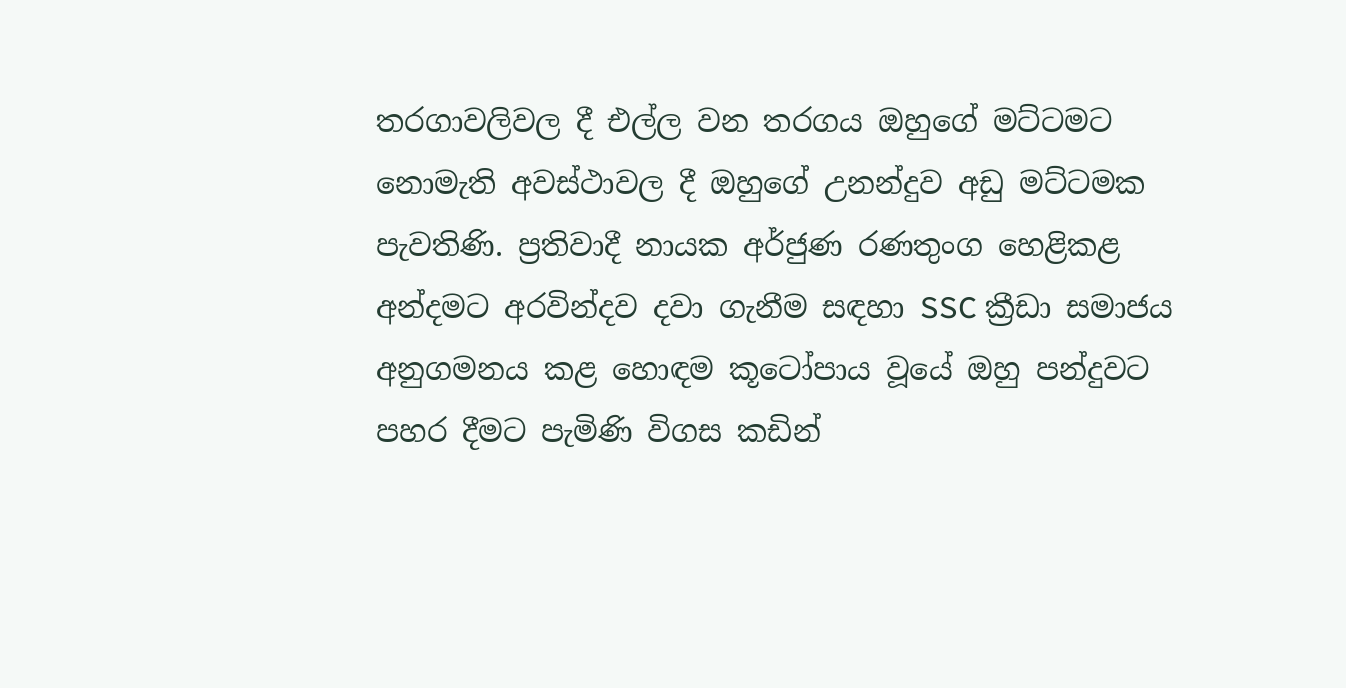තරගාවලිවල දී එල්ල වන තරගය ඔහුගේ මට්ටමට නොමැති අවස්ථාවල දී ඔහුගේ උනන්දුව අඩු මට්ටමක පැවතිණි. ප්‍රතිවාදී නායක අර්ජුණ රණතුංග හෙළිකළ අන්දමට අරවින්දව දවා ගැනීම සඳහා SSC ක්‍රීඩා සමාජය අනුගමනය කළ හොඳම කූටෝපාය වූයේ ඔහු පන්දුවට පහර දීමට පැමිණි විගස කඩින්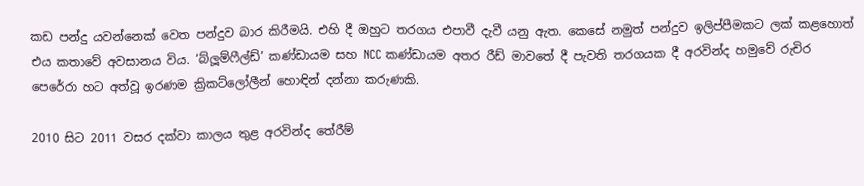කඩ පන්දු යවන්නෙක් වෙත පන්දුව බාර කිරීමයි. එහි දී ඔහුට තරගය එපාවී දැවී යනු ඇත. කෙසේ නමුත් පන්දුව ඉලිප්පීමකට ලක් කළහොත් එය කතාවේ අවසානය විය. ‘බ්ලූම්ෆීල්ඩ්’ කණ්ඩායම සහ NCC කණ්ඩායම අතර රීඩ් මාවතේ දී පැවති තරගයක දී අරවින්ද හමුවේ රුචිර පෙරේරා හට අත්වූ ඉරණම ක්‍රිකට්ලෝලීන් හොඳින් දන්නා කරුණකි.

2010 සිට 2011 වසර දක්වා කාලය තුළ අරවින්ද තේරීම්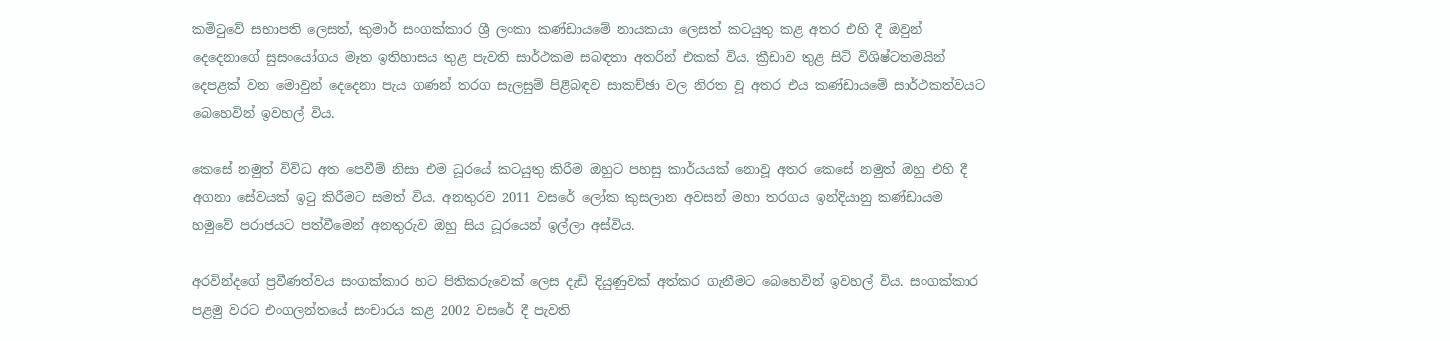කමිටුවේ සභාපති ලෙසත්, කුමාර් සංගක්කාර ශ්‍රී ලංකා කණ්ඩායමේ නායකයා ලෙසත් කටයුතු කළ අතර එහි දී ඔවුන් දෙදෙනාගේ සුසංයෝගය මෑත ඉතිහාසය තුළ පැවති සාර්ථකම සබඳතා අතරින් එකක් විය. ක්‍රීඩාව තුළ සිටි විශිෂ්ටතමයින් දෙපළක් වන මොවුන් දෙදෙනා පැය ගණන් තරග සැලසුම් පිළිබඳව සාකච්ඡා වල නිරත වූ අතර එය කණ්ඩායමේ සාර්ථකත්වයට බෙහෙවින් ඉවහල් විය.

කෙසේ නමුත් විවිධ අත පෙවීම් නිසා එම ධූරයේ කටයුතු කිරීම ඔහුට පහසු කාර්යයක් නොවූ අතර කෙසේ නමුත් ඔහු එහි දී අගනා සේවයක් ඉටු කිරීමට සමත් විය. අනතුරව 2011 වසරේ ලෝක කුසලාන අවසන් මහා තරගය ඉන්දියානු කණ්ඩායම හමුවේ පරාජයට පත්වීමෙන් අනතුරුව ඔහු සිය ධූරයෙන් ඉල්ලා අස්විය.

අරවින්දගේ ප්‍රවීණත්වය සංගක්කාර හට පිතිකරුවෙක් ලෙස දැඩි දියුණුවක් අත්කර ගැනීමට බෙහෙවින් ඉවහල් විය. සංගක්කාර පළමු වරට එංගලන්තයේ සංචාරය කළ 2002 වසරේ දී පැවති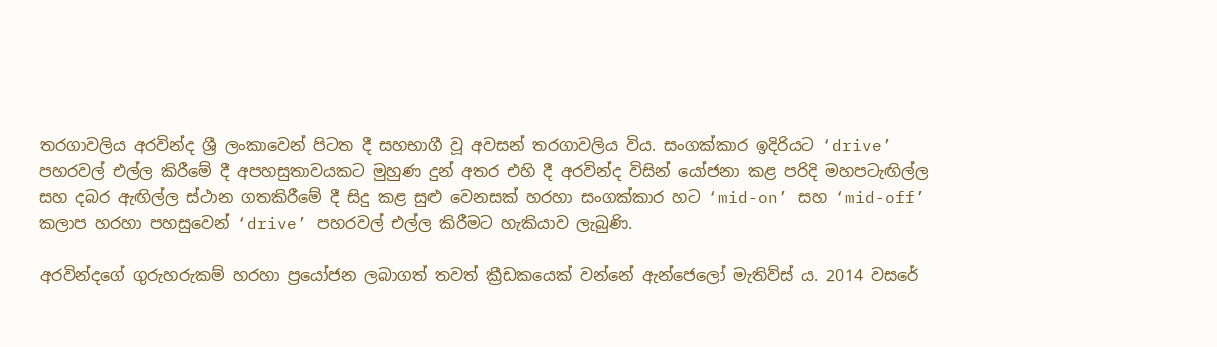තරගාවලිය අරවින්ද ශ්‍රී ලංකාවෙන් පිටත දී සහභාගී වූ අවසන් තරගාවලිය විය. සංගක්කාර ඉදිරියට ‘drive’ පහරවල් එල්ල කිරීමේ දී අපහසුතාවයකට මුහුණ දුන් අතර එහි දී අරවින්ද විසින් යෝජනා කළ පරිදි මහපටැඟිල්ල සහ දබර ඇඟිල්ල ස්ථාන ගතකිරීමේ දී සිදු කළ සුළු වෙනසක් හරහා සංගක්කාර හට ‘mid-on’ සහ ‘mid-off’ කලාප හරහා පහසුවෙන් ‘drive’ පහරවල් එල්ල කිරීමට හැකියාව ලැබුණි.

අරවින්දගේ ගුරුහරුකම් හරහා ප්‍රයෝජන ලබාගත් තවත් ක්‍රීඩකයෙක් වන්නේ ඇන්ජෙලෝ මැතිව්ස් ය. 2014 වසරේ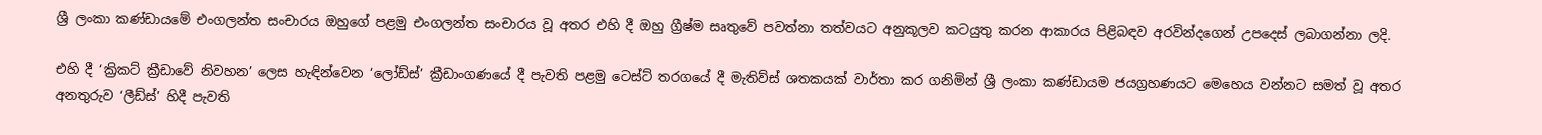ශ්‍රී ලංකා කණ්ඩායමේ එංගලන්ත සංචාරය ඔහුගේ පළමු එංගලන්ත සංචාරය වූ අතර එහි දී ඔහු ග්‍රීෂ්ම සෘතුවේ පවත්නා තත්වයට අනුකූලව කටයුතු කරන ආකාරය පිළිබඳව අරවින්දගෙන් උපදෙස් ලබාගන්නා ලදි.

එහි දී ‘ක්‍රිකට් ක්‍රීඩාවේ නිවහන’ ලෙස හැඳින්වෙන ‘ලෝඩ්ස්’ ක්‍රීඩාංගණයේ දී පැවති පළමු ටෙස්ට් තරගයේ දී මැතිව්ස් ශතකයක් වාර්තා කර ගනිමින් ශ්‍රී ලංකා කණ්ඩායම ජයග්‍රහණයට මෙහෙය වන්නට සමත් වූ අතර අනතුරුව ‘ලීඩ්ස්’ හිදී පැවති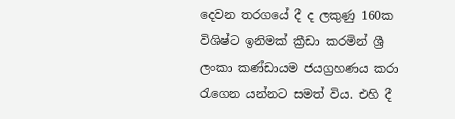දෙවන තරගයේ දී ද ලකුණු 160ක විශිෂ්ට ඉනිමක් ක්‍රීඩා කරමින් ශ්‍රී ලංකා කණ්ඩායම ජයග්‍රහණය කරා රැගෙන යන්නට සමත් විය. එහි දී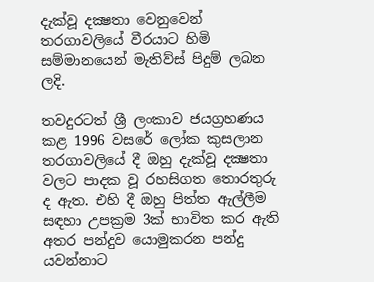දැක්වූ දක්‍ෂතා වෙනුවෙන් තරගාවලියේ වීරයාට හිමි සම්මානයෙන් මැතිව්ස් පිදුම් ලබන ලදි.

තවදුරටත් ශ්‍රී ලංකාව ජයග්‍රහණය කළ 1996 වසරේ ලෝක කුසලාන තරගාවලියේ දී ඔහු දැක්වූ දක්‍ෂතා වලට පාදක වූ රහසිගත තොරතුරු ද ඇත. එහි දී ඔහු පිත්ත ඇල්ලීම සඳහා උපක්‍රම 3ක් භාවිත කර ඇති අතර පන්දුව යොමුකරන පන්දු යවන්නාට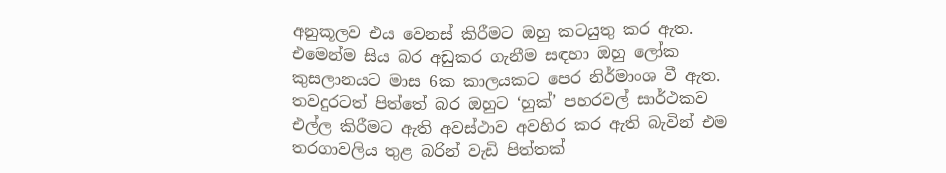අනුකූලව එය වෙනස් කිරීමට ඔහු කටයුතු කර ඇත. එමෙන්ම සිය බර අඩුකර ගැනීම සඳහා ඔහු ලෝක කුසලානයට මාස 6ක කාලයකට පෙර නිර්මාංශ වී ඇත. තවදුරටත් පිත්තේ බර ඔහුට ‘හුක්’ පහරවල් සාර්ථකව එල්ල කිරීමට ඇති අවස්ථාව අවහිර කර ඇති බැවින් එම තරගාවලිය තුළ බරින් වැඩි පිත්තක්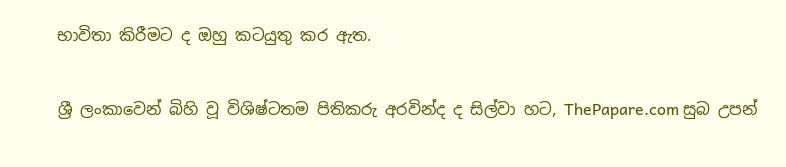භාවිතා කිරීමට ද ඔහු කටයුතු කර ඇත.

ශ්‍රී ලංකාවෙන් බිහි වූ විශිෂ්ටතම පිතිකරු අරවින්ද ද සිල්වා හට, ThePapare.com සුබ උපන්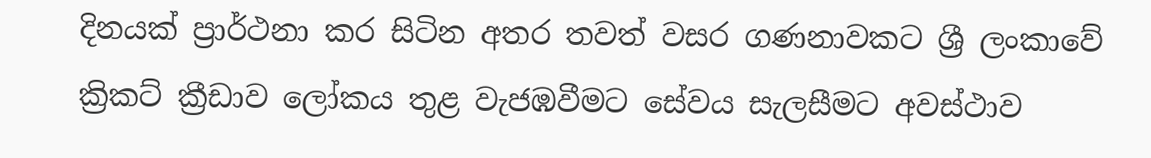දිනයක් ප්‍රාර්ථනා කර සිටින අතර තවත් වසර ගණනාවකට ශ්‍රී ලංකාවේ ක්‍රිකට් ක්‍රීඩාව ලෝකය තුළ වැජඹවීමට සේවය සැලසීමට අවස්ථාව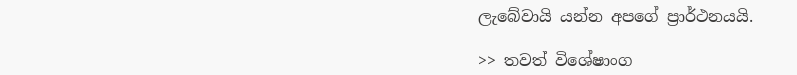ලැබේවායි යන්න අපගේ ප්‍රාර්ථනයයි.

>> තවත් විශේෂාංග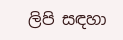ලිපි සඳහා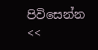පිවිසෙන්න <<